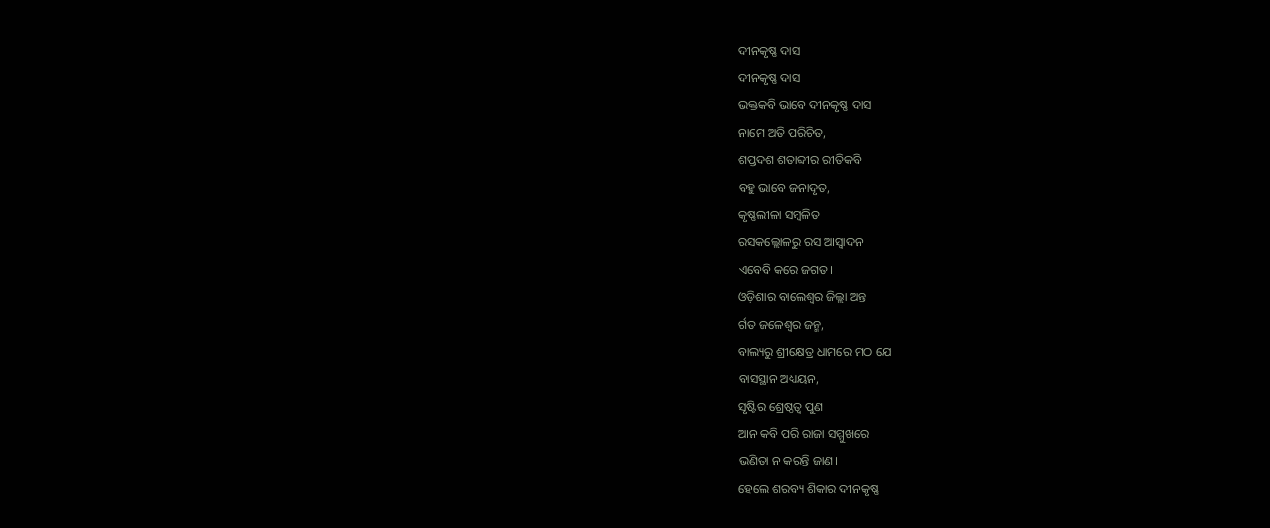ଦୀନକୃଷ୍ଣ ଦାସ
ଦୀନକୃଷ୍ଣ ଦାସ
ଭକ୍ତକବି ଭାବେ ଦୀନକୃଷ୍ଣ ଦାସ
ନାମେ ଅତି ପରିଚିତ,
ଶପ୍ତଦଶ ଶତାବ୍ଦୀର ରୀତିକବି
ବହୁ ଭାବେ ଜନାଦୃତ,
କୃଷ୍ଣଲୀଳା ସମ୍ବଳିତ
ରସକଲ୍ଲୋଳରୁ ରସ ଆସ୍ଵାଦନ
ଏବେବି କରେ ଜଗତ।
ଓଡ଼ିଶାର ବାଲେଶ୍ବର ଜିଲ୍ଲା ଅନ୍ତ
ର୍ଗତ ଜଳେଶ୍ବର ଜନ୍ମ,
ବାଲ୍ୟରୁ ଶ୍ରୀକ୍ଷେତ୍ର ଧାମରେ ମଠ ଯେ
ବାସସ୍ଥାନ ଅଧ୍ୟୟନ,
ସୃଷ୍ଟିର ଶ୍ରେଷ୍ଠତ୍ଵ ପୁଣ
ଆନ କବି ପରି ରାଜା ସମ୍ମୁଖରେ
ଭଣିତା ନ କରନ୍ତି ଜାଣ।
ହେଲେ ଶରବ୍ୟ ଶିକାର ଦୀନକୃଷ୍ଣ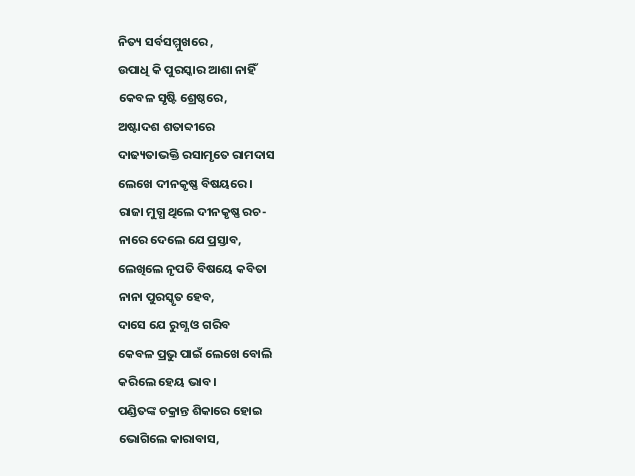ନିତ୍ୟ ସର୍ବସମ୍ମୁଖରେ ,
ଉପାଧି କି ପୁରସ୍କାର ଆଶା ନାହିଁ
କେବଳ ସୃଷ୍ଟି ଶ୍ରେଷ୍ଠରେ,
ଅଷ୍ଟାଦଶ ଶତାବ୍ଦୀରେ
ଦାଢ୍ୟତାଭକ୍ତି ରସାମୃତେ ରାମଦାସ
ଲେଖେ ଦୀନକୃଷ୍ଣ ବିଷୟରେ।
ରାଜା ମୁଗ୍ଧ ଥିଲେ ଦୀନକୃଷ୍ଣ ରଚ-
ନାରେ ଦେଲେ ଯେ ପ୍ରସ୍ତାବ,
ଲେଖିଲେ ନୃପତି ବିଷୟେ କବିତା
ନାନା ପୁରସ୍କୃତ ହେବ,
ଦାସେ ଯେ ରୁଗ୍ଣ ଓ ଗରିବ
କେବଳ ପ୍ରଭୁ ପାଇଁ ଲେଖେ ବୋଲି
କରିଲେ ହେୟ ଭାବ।
ପଣ୍ଡିତଙ୍କ ଚକ୍ରାନ୍ତ ଶିକାରେ ହୋଇ
ଭୋଗିଲେ କାରାବାସ,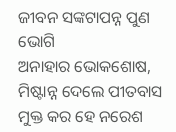ଜୀବନ ସଙ୍କଟାପନ୍ନ ପୁଣ ଭୋଗି
ଅନାହାର ଭୋକଶୋଷ,
ମିଷ୍ଟାନ୍ନ ଦେଲେ ପୀତବାସ
ମୁକ୍ତ କର ହେ ନରେଶ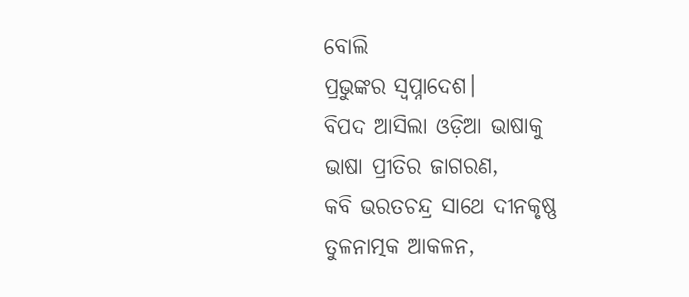ବୋଲି
ପ୍ରଭୁଙ୍କର ସ୍ଵପ୍ନାଦେଶ।
ବିପଦ ଆସିଲା ଓଡ଼ିଆ ଭାଷାକୁ
ଭାଷା ପ୍ରୀତିର ଜାଗରଣ,
କବି ଭରତଚନ୍ଦ୍ର ସାଥେ ଦୀନକୃଷ୍ଣ
ତୁଳନାତ୍ମକ ଆକଳନ,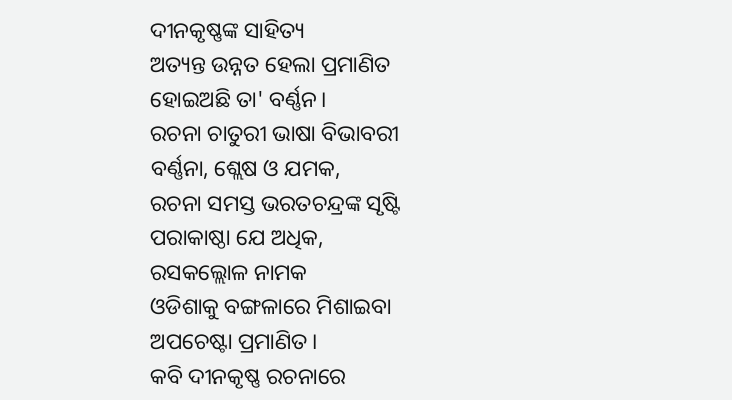ଦୀନକୃଷ୍ଣଙ୍କ ସାହିତ୍ୟ
ଅତ୍ୟନ୍ତ ଉନ୍ନତ ହେଲା ପ୍ରମାଣିତ
ହୋଇଅଛି ତା' ବର୍ଣ୍ଣନ।
ରଚନା ଚାତୁରୀ ଭାଷା ବିଭାବରୀ
ବର୍ଣ୍ଣନା, ଶ୍ଲେଷ ଓ ଯମକ,
ରଚନା ସମସ୍ତ ଭରତଚନ୍ଦ୍ରଙ୍କ ସୃଷ୍ଟି
ପରାକାଷ୍ଠା ଯେ ଅଧିକ,
ରସକଲ୍ଲୋଳ ନାମକ
ଓଡିଶାକୁ ବଙ୍ଗଳାରେ ମିଶାଇବା
ଅପଚେଷ୍ଟା ପ୍ରମାଣିତ।
କବି ଦୀନକୃଷ୍ଣ ରଚନାରେ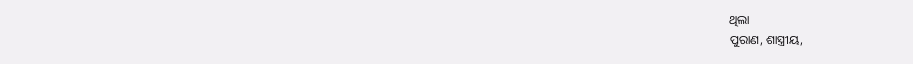ଥିଲା
ପୁରାଣ, ଶାସ୍ତ୍ରୀୟ,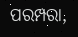ପରମ୍ପରା,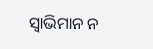ସ୍ଵାଭିମାନ ନ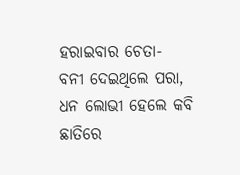ହରାଇବାର ଚେତା-
ବନୀ ଦେଇଥିଲେ ପରା,
ଧନ ଲୋଭୀ ହେଲେ କବି
ଛାତିରେ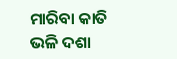ମାରିବା କାତି ଭଳି ଦଶା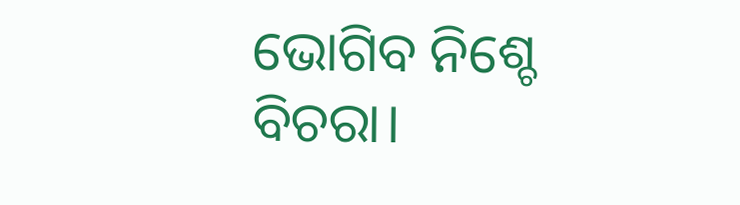ଭୋଗିବ ନିଶ୍ଚେ ବିଚରା।